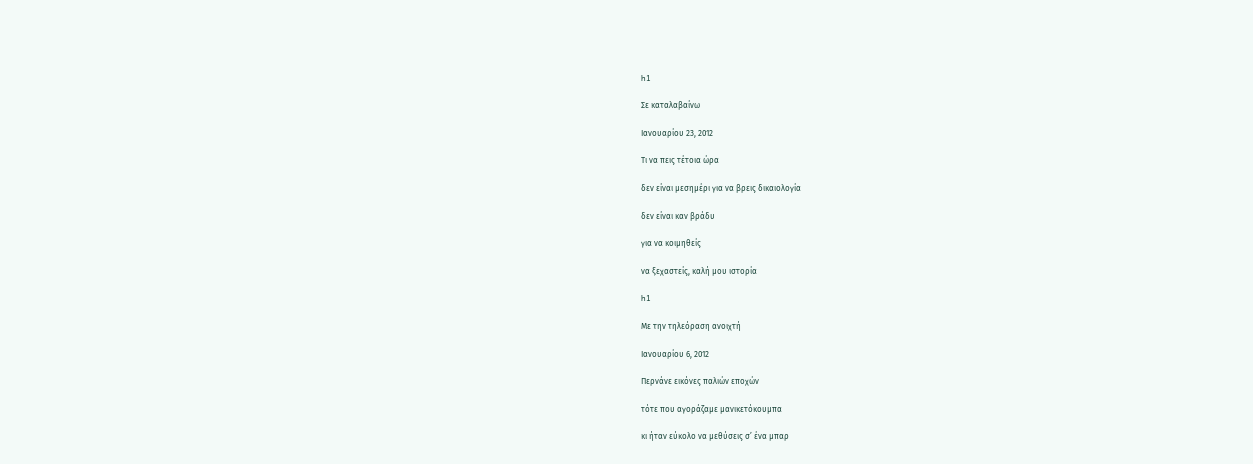h1

Σε καταλαβαίνω

Ιανουαρίου 23, 2012

Τι να πεις τέτοια ώρα

δεν είναι μεσημέρι για να βρεις δικαιολογία

δεν είναι καν βράδυ

για να κοιμηθείς

να ξεχαστείς, καλή μου ιστορία

h1

Με την τηλεόραση ανοιχτή

Ιανουαρίου 6, 2012

Περνάνε εικόνες παλιών εποχών

τότε που αγοράζαμε μανικετόκουμπα

κι ήταν εύκολο να μεθύσεις σ’ ένα μπαρ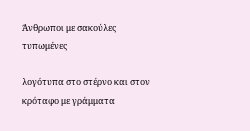Άνθρωποι με σακούλες τυπωμένες

λογότυπα στο στέρνο και στον κρόταφο με γράμματα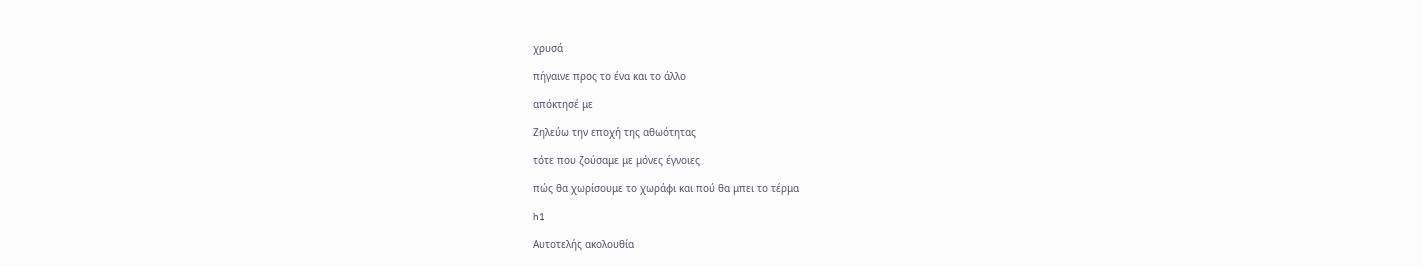χρυσά

πήγαινε προς το ένα και το άλλο

απόκτησέ με

Ζηλεύω την εποχή της αθωότητας

τότε που ζούσαμε με μόνες έγνοιες

πώς θα χωρίσουμε το χωράφι και πού θα μπει το τέρμα

h1

Αυτοτελής ακολουθία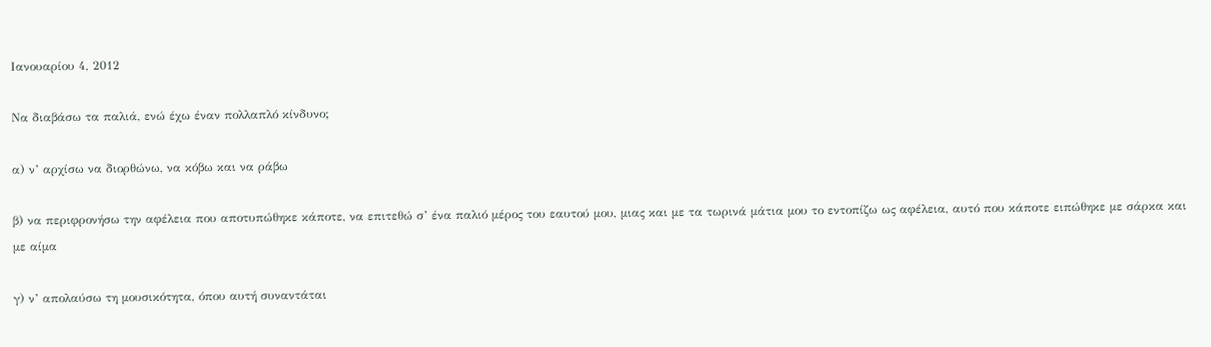Ιανουαρίου 4, 2012

Να διαβάσω τα παλιά, ενώ έχω έναν πολλαπλό κίνδυνο;

α) ν’ αρχίσω να διορθώνω, να κόβω και να ράβω

β) να περιφρονήσω την αφέλεια που αποτυπώθηκε κάποτε, να επιτεθώ σ’ ένα παλιό μέρος του εαυτού μου, μιας και με τα τωρινά μάτια μου το εντοπίζω ως αφέλεια, αυτό που κάποτε ειπώθηκε με σάρκα και με αίμα

γ) ν’ απολαύσω τη μουσικότητα, όπου αυτή συναντάται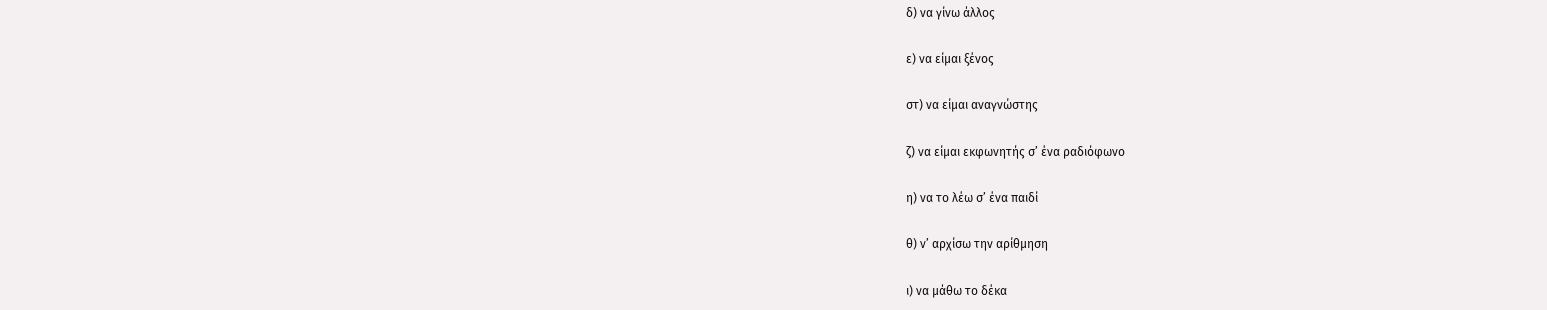δ) να γίνω άλλος

ε) να είμαι ξένος

στ) να είμαι αναγνώστης

ζ) να είμαι εκφωνητής σ’ ένα ραδιόφωνο

η) να το λέω σ’ ένα παιδί

θ) ν’ αρχίσω την αρίθμηση

ι) να μάθω το δέκα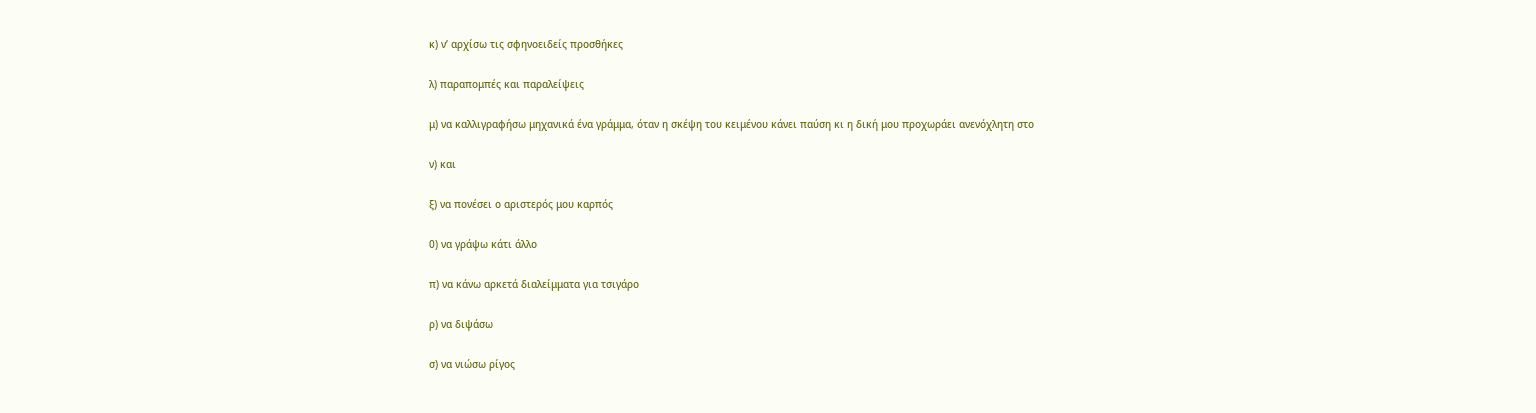κ) ν’ αρχίσω τις σφηνοειδείς προσθήκες

λ) παραπομπές και παραλείψεις

μ) να καλλιγραφήσω μηχανικά ένα γράμμα, όταν η σκέψη του κειμένου κάνει παύση κι η δική μου προχωράει ανενόχλητη στο

ν) και

ξ) να πονέσει ο αριστερός μου καρπός

0) να γράψω κάτι άλλο

π) να κάνω αρκετά διαλείμματα για τσιγάρο

ρ) να διψάσω

σ) να νιώσω ρίγος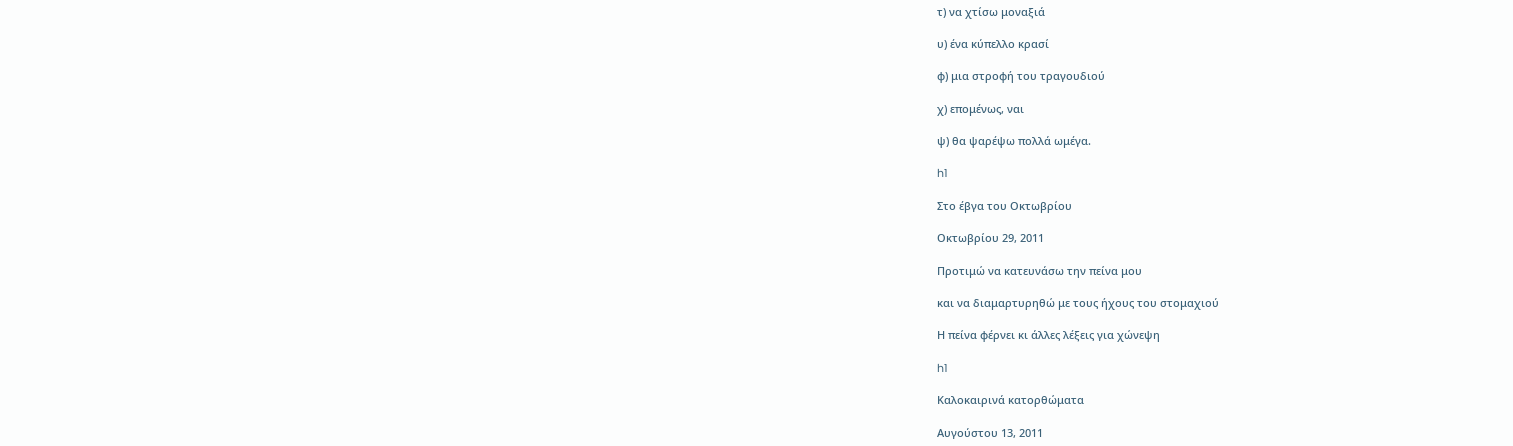τ) να χτίσω μοναξιά

υ) ένα κύπελλο κρασί

φ) μια στροφή του τραγουδιού

χ) επομένως, ναι

ψ) θα ψαρέψω πολλά ωμέγα.

h1

Στο έβγα του Οκτωβρίου

Οκτωβρίου 29, 2011

Προτιμώ να κατευνάσω την πείνα μου

και να διαμαρτυρηθώ με τους ήχους του στομαχιού

Η πείνα φέρνει κι άλλες λέξεις για χώνεψη

h1

Καλοκαιρινά κατορθώματα

Αυγούστου 13, 2011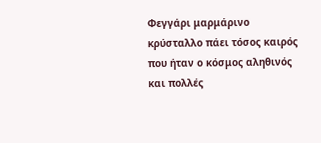Φεγγάρι μαρμάρινο κρύσταλλο πάει τόσος καιρός που ήταν ο κόσμος αληθινός και πολλές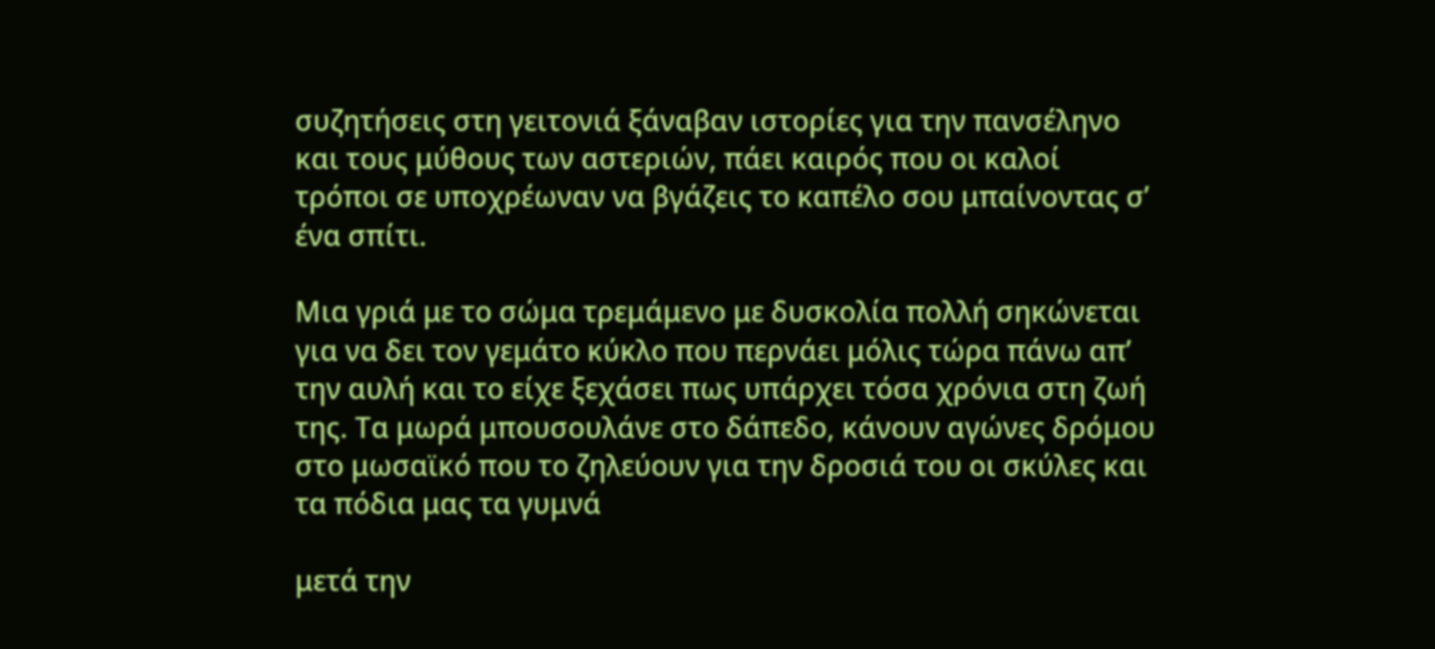συζητήσεις στη γειτονιά ξάναβαν ιστορίες για την πανσέληνο και τους μύθους των αστεριών, πάει καιρός που οι καλοί τρόποι σε υποχρέωναν να βγάζεις το καπέλο σου μπαίνοντας σ’ ένα σπίτι.

Μια γριά με το σώμα τρεμάμενο με δυσκολία πολλή σηκώνεται για να δει τον γεμάτο κύκλο που περνάει μόλις τώρα πάνω απ’ την αυλή και το είχε ξεχάσει πως υπάρχει τόσα χρόνια στη ζωή της. Τα μωρά μπουσουλάνε στο δάπεδο, κάνουν αγώνες δρόμου στο μωσαϊκό που το ζηλεύουν για την δροσιά του οι σκύλες και τα πόδια μας τα γυμνά

μετά την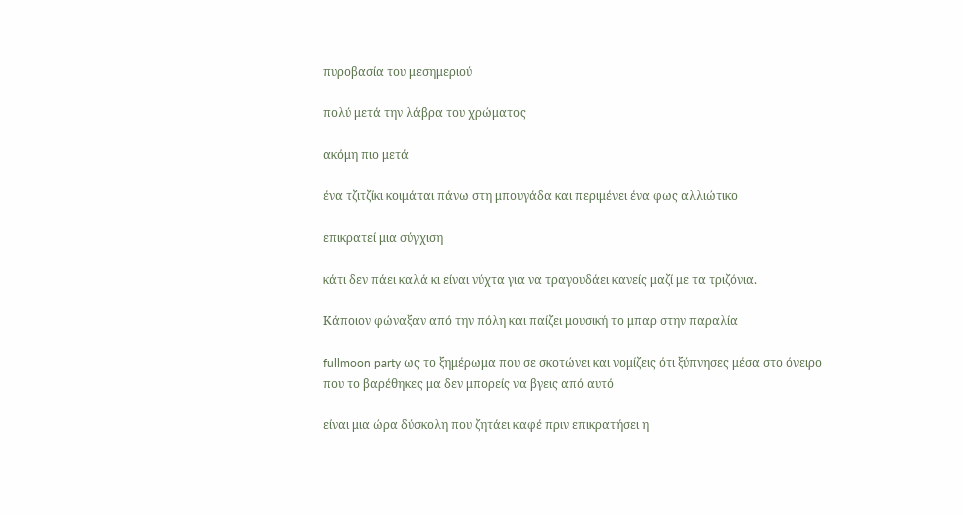πυροβασία του μεσημεριού

πολύ μετά την λάβρα του χρώματος

ακόμη πιο μετά

ένα τζιτζίκι κοιμάται πάνω στη μπουγάδα και περιμένει ένα φως αλλιώτικο

επικρατεί μια σύγχιση

κάτι δεν πάει καλά κι είναι νύχτα για να τραγουδάει κανείς μαζί με τα τριζόνια.

Κάποιον φώναξαν από την πόλη και παίζει μουσική το μπαρ στην παραλία

fullmoon party ως το ξημέρωμα που σε σκοτώνει και νομίζεις ότι ξύπνησες μέσα στο όνειρο που το βαρέθηκες μα δεν μπορείς να βγεις από αυτό

είναι μια ώρα δύσκολη που ζητάει καφέ πριν επικρατήσει η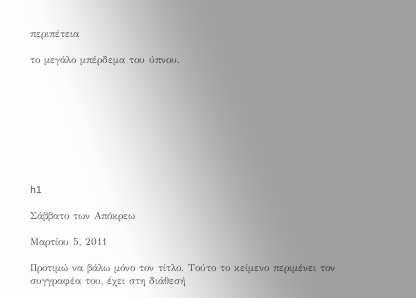περιπέτεια

το μεγάλο μπέρδεμα του ύπνου.









h1

Σάββατο των Απόκρεω

Μαρτίου 5, 2011

Προτιμώ να βάλω μόνο τον τίτλο. Τούτο το κείμενο περιμένει τον συγγραφέα του, έχει στη διάθεσή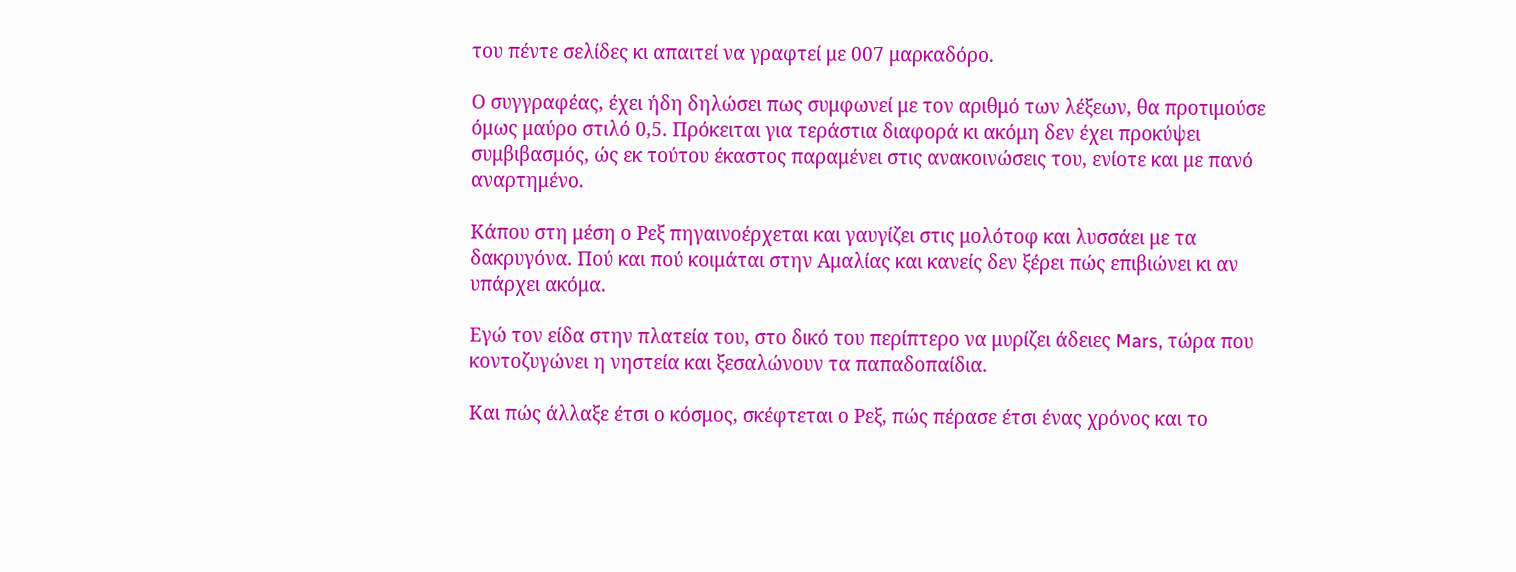του πέντε σελίδες κι απαιτεί να γραφτεί με 007 μαρκαδόρο.

Ο συγγραφέας, έχει ήδη δηλώσει πως συμφωνεί με τον αριθμό των λέξεων, θα προτιμούσε όμως μαύρο στιλό 0,5. Πρόκειται για τεράστια διαφορά κι ακόμη δεν έχει προκύψει συμβιβασμός, ώς εκ τούτου έκαστος παραμένει στις ανακοινώσεις του, ενίοτε και με πανό αναρτημένο.

Κάπου στη μέση ο Ρεξ πηγαινοέρχεται και γαυγίζει στις μολότοφ και λυσσάει με τα δακρυγόνα. Πού και πού κοιμάται στην Αμαλίας και κανείς δεν ξέρει πώς επιβιώνει κι αν υπάρχει ακόμα.

Εγώ τον είδα στην πλατεία του, στο δικό του περίπτερο να μυρίζει άδειες Mars, τώρα που κοντοζυγώνει η νηστεία και ξεσαλώνουν τα παπαδοπαίδια.

Και πώς άλλαξε έτσι ο κόσμος, σκέφτεται ο Ρεξ, πώς πέρασε έτσι ένας χρόνος και το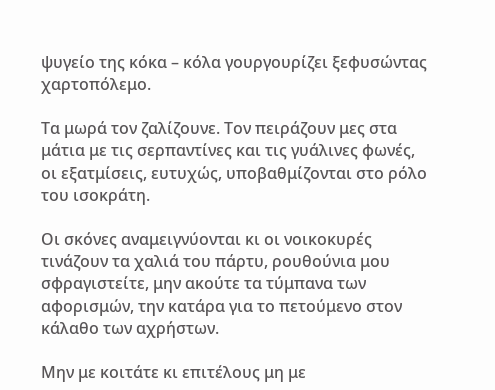ψυγείο της κόκα – κόλα γουργουρίζει ξεφυσώντας χαρτοπόλεμο.

Τα μωρά τον ζαλίζουνε. Τον πειράζουν μες στα μάτια με τις σερπαντίνες και τις γυάλινες φωνές, οι εξατμίσεις, ευτυχώς, υποβαθμίζονται στο ρόλο του ισοκράτη.

Οι σκόνες αναμειγνύονται κι οι νοικοκυρές τινάζουν τα χαλιά του πάρτυ, ρουθούνια μου σφραγιστείτε, μην ακούτε τα τύμπανα των αφορισμών, την κατάρα για το πετούμενο στον κάλαθο των αχρήστων.

Μην με κοιτάτε κι επιτέλους μη με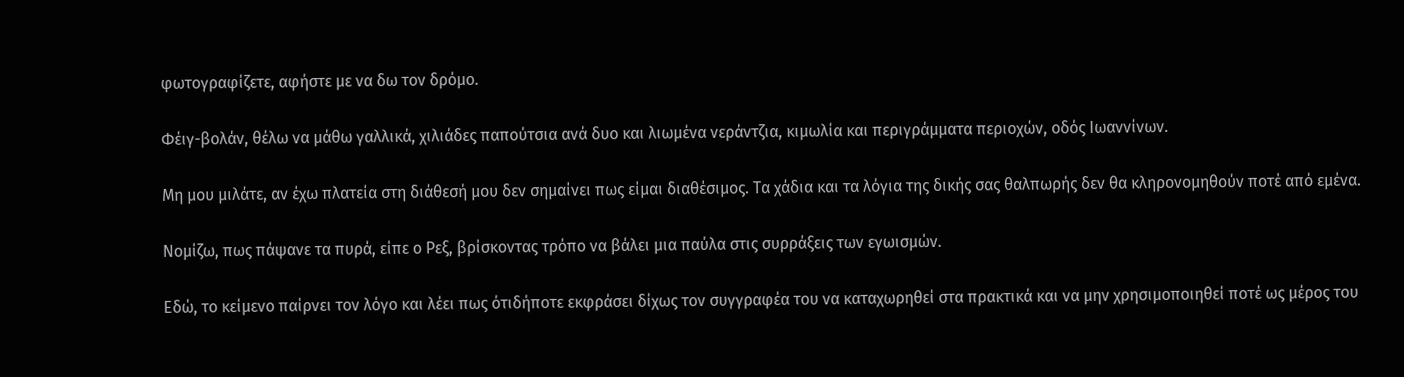φωτογραφίζετε, αφήστε με να δω τον δρόμο.

Φέιγ-βολάν, θέλω να μάθω γαλλικά, χιλιάδες παπούτσια ανά δυο και λιωμένα νεράντζια, κιμωλία και περιγράμματα περιοχών, οδός Ιωαννίνων.

Μη μου μιλάτε, αν έχω πλατεία στη διάθεσή μου δεν σημαίνει πως είμαι διαθέσιμος. Τα χάδια και τα λόγια της δικής σας θαλπωρής δεν θα κληρονομηθούν ποτέ από εμένα.

Νομίζω, πως πάψανε τα πυρά, είπε ο Ρεξ, βρίσκοντας τρόπο να βάλει μια παύλα στις συρράξεις των εγωισμών.

Εδώ, το κείμενο παίρνει τον λόγο και λέει πως ότιδήποτε εκφράσει δίχως τον συγγραφέα του να καταχωρηθεί στα πρακτικά και να μην χρησιμοποιηθεί ποτέ ως μέρος του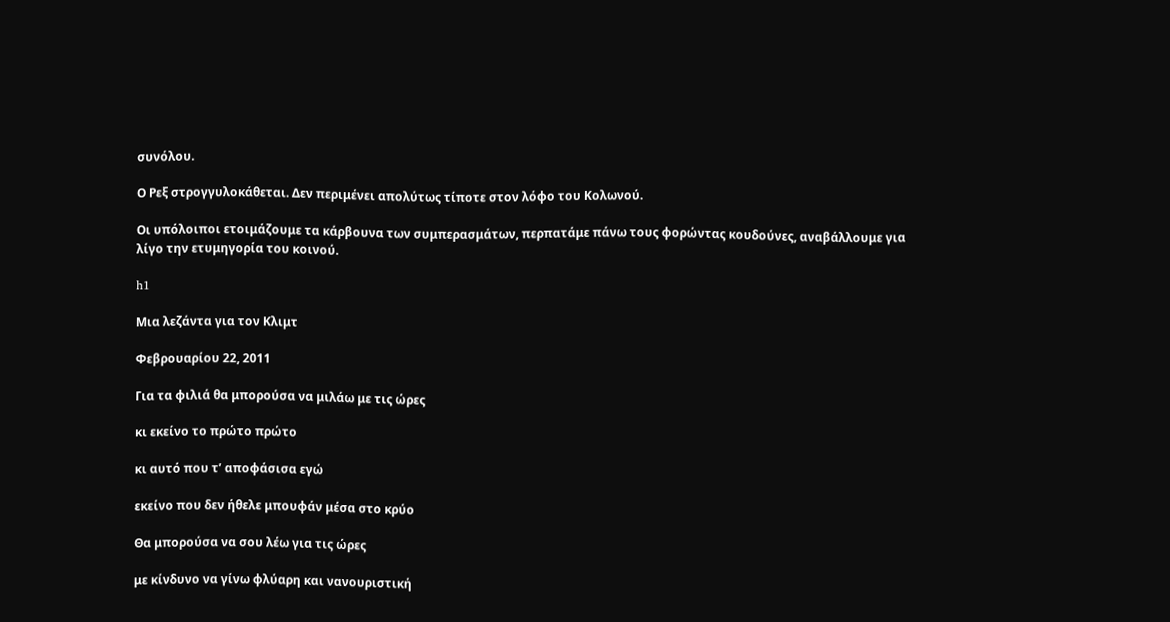συνόλου.

Ο Ρεξ στρογγυλοκάθεται. Δεν περιμένει απολύτως τίποτε στον λόφο του Κολωνού.

Οι υπόλοιποι ετοιμάζουμε τα κάρβουνα των συμπερασμάτων, περπατάμε πάνω τους φορώντας κουδούνες, αναβάλλουμε για λίγο την ετυμηγορία του κοινού.

h1

Μια λεζάντα για τον Κλιμτ

Φεβρουαρίου 22, 2011

Για τα φιλιά θα μπορούσα να μιλάω με τις ώρες

κι εκείνο το πρώτο πρώτο

κι αυτό που τ’ αποφάσισα εγώ

εκείνο που δεν ήθελε μπουφάν μέσα στο κρύο

Θα μπορούσα να σου λέω για τις ώρες

με κίνδυνο να γίνω φλύαρη και νανουριστική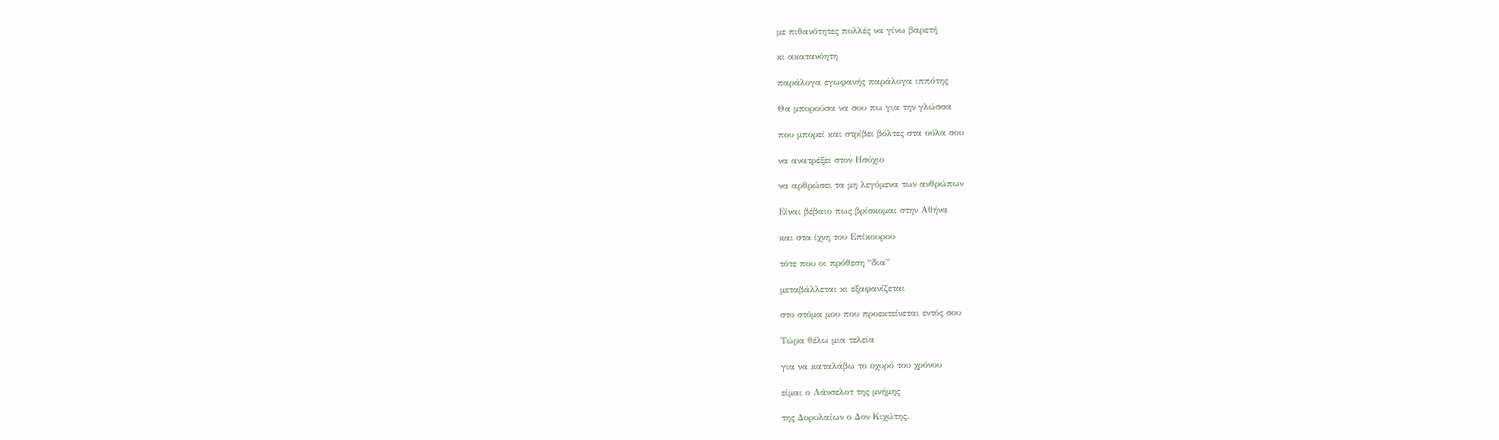με πιθανότητες πολλές να γίνω βαρετή

κι ακατανόητη

παράλογα εγωφανής παράλογα ιππότης

Θα μπορούσα να σου πω για την γλώσσα

που μπορεί και στρίβει βόλτες στα ούλα σου

να ανατρέξει στον Ησύχιο

να αρθρώσει τα μη λεγόμενα των ανθρώπων

Είναι βέβαιο πως βρίσκομαι στην Αθήνα

και στα ίχνη του Επίκουρου

τότε που οι πρόθεση “δια”

μεταβάλλεται κι εξαφανίζεται

στο στόμα μου που προεκτείνεται εντός σου

Τώρα θέλω μια τελεία

για να καταλάβω το οχυρό του χρόνου

είμαι ο Λάνσελοτ της μνήμης

της Δορυλαίων ο Δον Κιχώτης.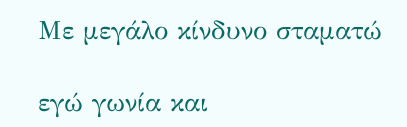Με μεγάλο κίνδυνο σταματώ

εγώ γωνία και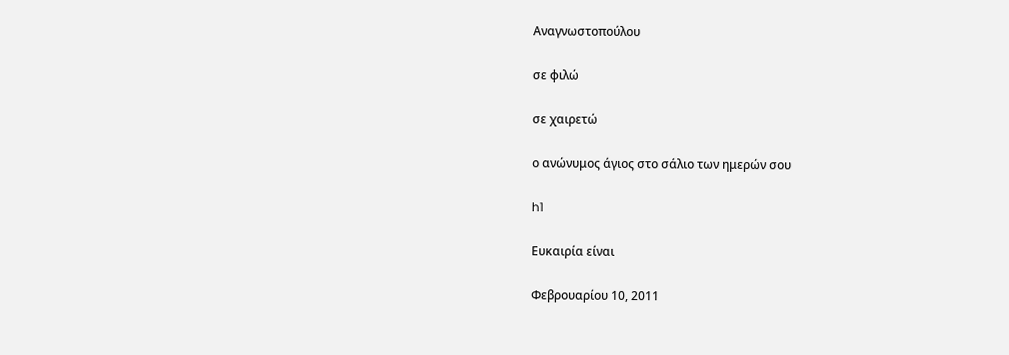Αναγνωστοπούλου

σε φιλώ

σε χαιρετώ

ο ανώνυμος άγιος στο σάλιο των ημερών σου

h1

Ευκαιρία είναι

Φεβρουαρίου 10, 2011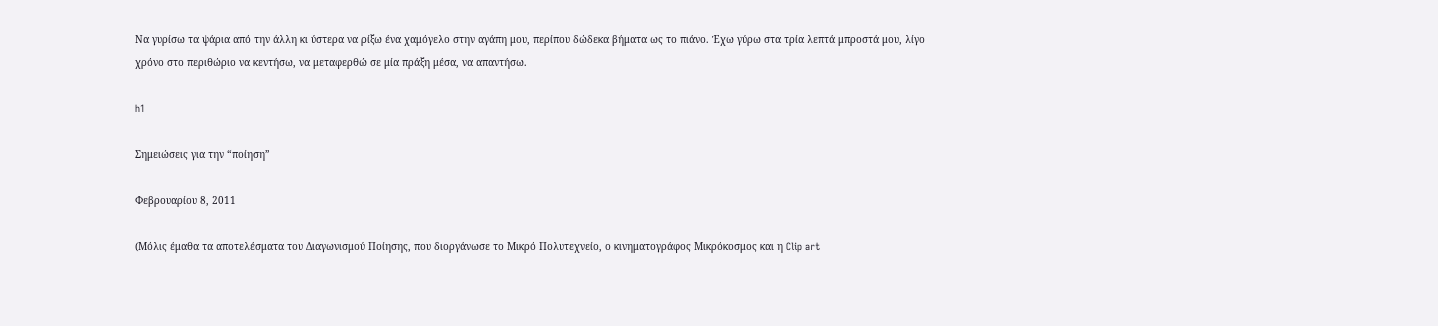Να γυρίσω τα ψάρια από την άλλη κι ύστερα να ρίξω ένα χαμόγελο στην αγάπη μου, περίπου δώδεκα βήματα ως το πιάνο. Έχω γύρω στα τρία λεπτά μπροστά μου, λίγο χρόνο στο περιθώριο να κεντήσω, να μεταφερθώ σε μία πράξη μέσα, να απαντήσω.

h1

Σημειώσεις για την “ποίηση”

Φεβρουαρίου 8, 2011

(Μόλις έμαθα τα αποτελέσματα του Διαγωνισμού Ποίησης, που διοργάνωσε το Μικρό Πολυτεχνείο, ο κινηματογράφος Μικρόκοσμος και η Clip art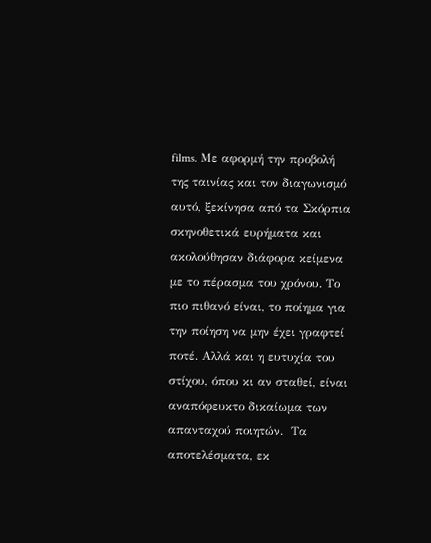films. Με αφορμή την προβολή της ταινίας και τον διαγωνισμό αυτό, ξεκίνησα από τα Σκόρπια σκηνοθετικά ευρήματα και  ακολούθησαν διάφορα κείμενα με το πέρασμα του χρόνου. Το πιο πιθανό είναι, το ποίημα για την ποίηση να μην έχει γραφτεί ποτέ. Αλλά και η ευτυχία του στίχου, όπου κι αν σταθεί, είναι αναπόφευκτο δικαίωμα των απανταχού ποιητών.  Τα αποτελέσματα, εκ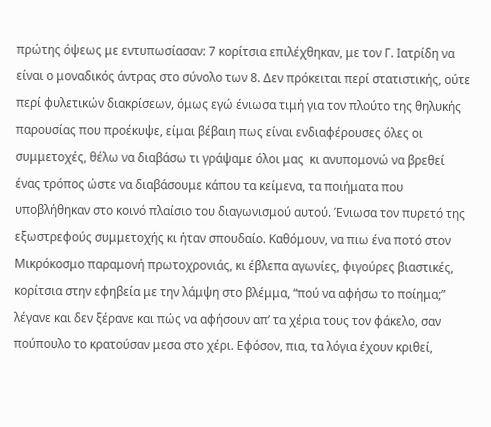πρώτης όψεως με εντυπωσίασαν: 7 κορίτσια επιλέχθηκαν, με τον Γ. Ιατρίδη να είναι ο μοναδικός άντρας στο σύνολο των 8. Δεν πρόκειται περί στατιστικής, ούτε περί φυλετικών διακρίσεων, όμως εγώ ένιωσα τιμή για τον πλούτο της θηλυκής παρουσίας που προέκυψε, είμαι βέβαιη πως είναι ενδιαφέρουσες όλες οι συμμετοχές, θέλω να διαβάσω τι γράψαμε όλοι μας  κι ανυπομονώ να βρεθεί ένας τρόπος ώστε να διαβάσουμε κάπου τα κείμενα, τα ποιήματα που υποβλήθηκαν στο κοινό πλαίσιο του διαγωνισμού αυτού. Ένιωσα τον πυρετό της εξωστρεφούς συμμετοχής κι ήταν σπουδαίο. Καθόμουν, να πιω ένα ποτό στον Μικρόκοσμο παραμονή πρωτοχρονιάς, κι έβλεπα αγωνίες, φιγούρες βιαστικές, κορίτσια στην εφηβεία με την λάμψη στο βλέμμα, “πού να αφήσω το ποίημα;” λέγανε και δεν ξέρανε και πώς να αφήσουν απ’ τα χέρια τους τον φάκελο, σαν πούπουλο το κρατούσαν μεσα στο χέρι. Εφόσον, πια, τα λόγια έχουν κριθεί,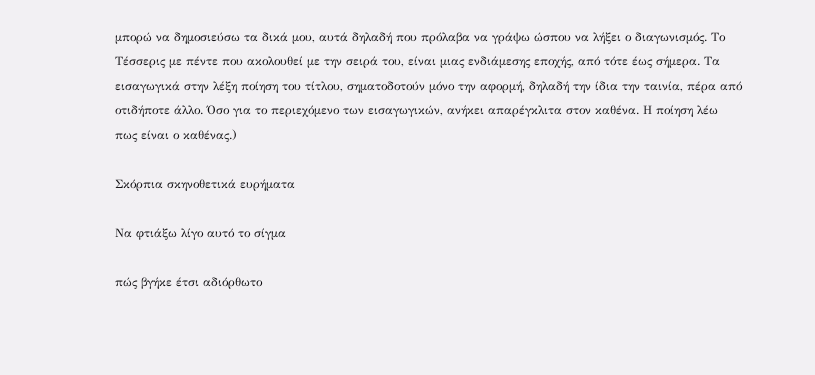μπορώ να δημοσιεύσω τα δικά μου, αυτά δηλαδή που πρόλαβα να γράψω ώσπου να λήξει ο διαγωνισμός. Το Τέσσερις με πέντε που ακολουθεί με την σειρά του, είναι μιας ενδιάμεσης εποχής, από τότε έως σήμερα. Τα εισαγωγικά στην λέξη ποίηση του τίτλου, σηματοδοτούν μόνο την αφορμή, δηλαδή την ίδια την ταινία, πέρα από οτιδήποτε άλλο. Όσο για το περιεχόμενο των εισαγωγικών, ανήκει απαρέγκλιτα στον καθένα. Η ποίηση λέω πως είναι ο καθένας.)

Σκόρπια σκηνοθετικά ευρήματα

Να φτιάξω λίγο αυτό το σίγμα

πώς βγήκε έτσι αδιόρθωτο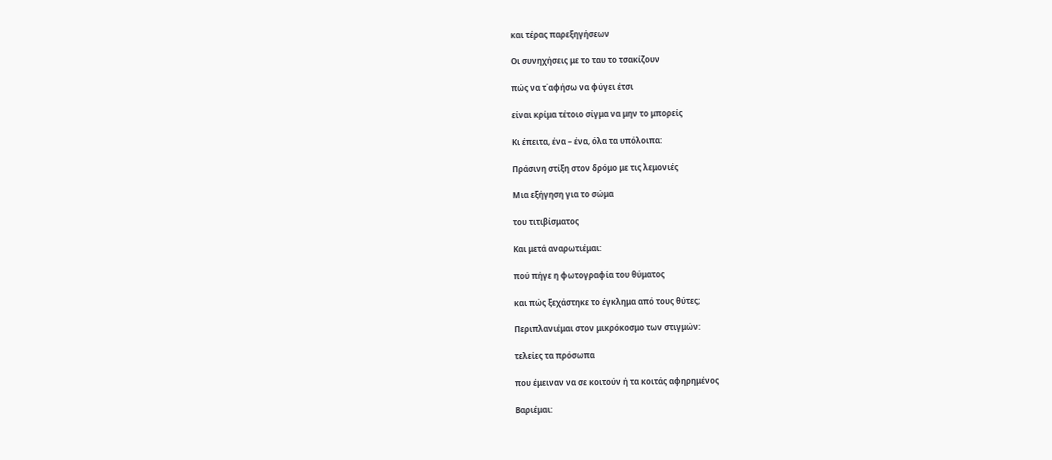και τέρας παρεξηγήσεων

Οι συνηχήσεις με το ταυ το τσακίζουν

πώς να τ΄αφήσω να φύγει έτσι

είναι κρίμα τέτοιο σίγμα να μην το μπορείς

Κι έπειτα, ένα – ένα, όλα τα υπόλοιπα:

Πράσινη στίξη στον δρόμο με τις λεμονιές

Μια εξήγηση για το σώμα

του τιτιβίσματος

Και μετά αναρωτιέμαι:

πού πήγε η φωτογραφία του θύματος

και πώς ξεχάστηκε το έγκλημα από τους θύτες;

Περιπλανιέμαι στον μικρόκοσμο των στιγμών:

τελείες τα πρόσωπα

που έμειναν να σε κοιτούν ή τα κοιτάς αφηρημένος

Βαριέμαι: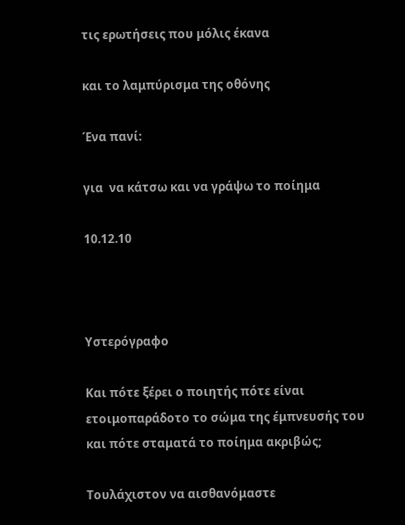τις ερωτήσεις που μόλις έκανα

και το λαμπύρισμα της οθόνης

Ένα πανί:

για  να κάτσω και να γράψω το ποίημα

10.12.10



Υστερόγραφο

Και πότε ξέρει ο ποιητής πότε είναι ετοιμοπαράδοτο το σώμα της έμπνευσής του και πότε σταματά το ποίημα ακριβώς;

Τουλάχιστον να αισθανόμαστε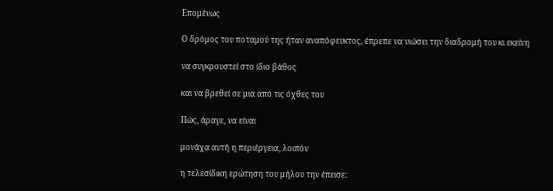Επομένως

Ο δρόμος του ποταμού της ήταν αναπόφευκτος, έπρεπε να νιώσει την διαδρομή του κι εκείνη

να συγκρουστεί στο ίδιο βάθος

και να βρεθεί σε μια από τις όχθες του

Πώς, άραγε, να είναι

μονάχα αυτή η περιέργεια, λοιπόν

η τελεσίδικη ερώτηση του μήλου την έπεισε: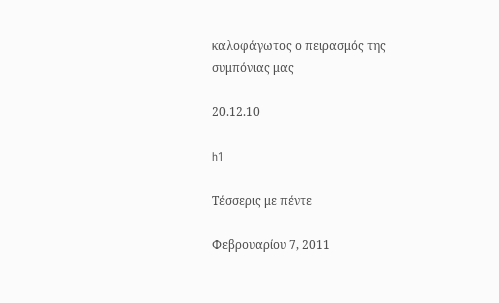καλοφάγωτος ο πειρασμός της συμπόνιας μας

20.12.10

h1

Τέσσερις με πέντε

Φεβρουαρίου 7, 2011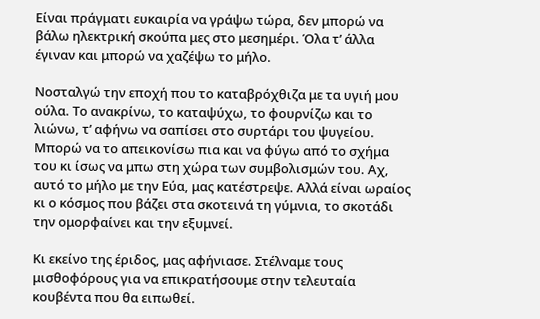Είναι πράγματι ευκαιρία να γράψω τώρα, δεν μπορώ να βάλω ηλεκτρική σκούπα μες στο μεσημέρι. Όλα τ’ άλλα έγιναν και μπορώ να χαζέψω το μήλο.

Νοσταλγώ την εποχή που το καταβρόχθιζα με τα υγιή μου ούλα. Το ανακρίνω, το καταψύχω, το φουρνίζω και το λιώνω, τ’ αφήνω να σαπίσει στο συρτάρι του ψυγείου. Μπορώ να το απεικονίσω πια και να φύγω από το σχήμα του κι ίσως να μπω στη χώρα των συμβολισμών του. Αχ, αυτό το μήλο με την Εύα, μας κατέστρεψε. Αλλά είναι ωραίος κι ο κόσμος που βάζει στα σκοτεινά τη γύμνια, το σκοτάδι την ομορφαίνει και την εξυμνεί.

Κι εκείνο της έριδος, μας αφήνιασε. Στέλναμε τους μισθοφόρους για να επικρατήσουμε στην τελευταία κουβέντα που θα ειπωθεί.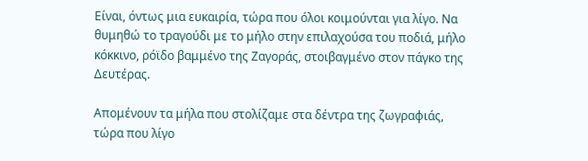Είναι, όντως μια ευκαιρία, τώρα που όλοι κοιμούνται για λίγο. Να θυμηθώ το τραγούδι με το μήλο στην επιλαχούσα του ποδιά, μήλο κόκκινο, ρόϊδο βαμμένο της Ζαγοράς, στοιβαγμένο στον πάγκο της  Δευτέρας.

Απομένουν τα μήλα που στολίζαμε στα δέντρα της ζωγραφιάς, τώρα που λίγο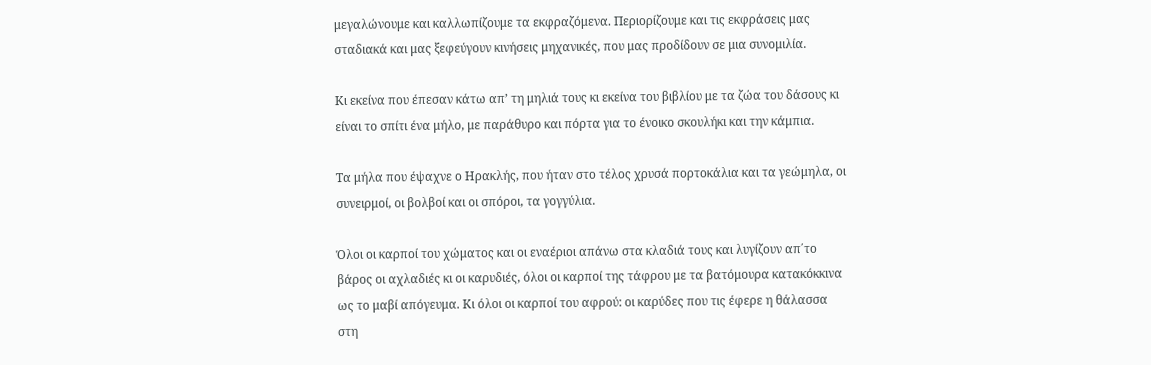μεγαλώνουμε και καλλωπίζουμε τα εκφραζόμενα. Περιορίζουμε και τις εκφράσεις μας σταδιακά και μας ξεφεύγουν κινήσεις μηχανικές, που μας προδίδουν σε μια συνομιλία.

Κι εκείνα που έπεσαν κάτω απ’ τη μηλιά τους κι εκείνα του βιβλίου με τα ζώα του δάσους κι είναι το σπίτι ένα μήλο, με παράθυρο και πόρτα για το ένοικο σκουλήκι και την κάμπια.

Τα μήλα που έψαχνε ο Ηρακλής, που ήταν στο τέλος χρυσά πορτοκάλια και τα γεώμηλα, οι συνειρμοί, οι βολβοί και οι σπόροι, τα γογγύλια.

Όλοι οι καρποί του χώματος και οι εναέριοι απάνω στα κλαδιά τους και λυγίζουν απ΄το βάρος οι αχλαδιές κι οι καρυδιές, όλοι οι καρποί της τάφρου με τα βατόμουρα κατακόκκινα ως το μαβί απόγευμα. Κι όλοι οι καρποί του αφρού: οι καρύδες που τις έφερε η θάλασσα στη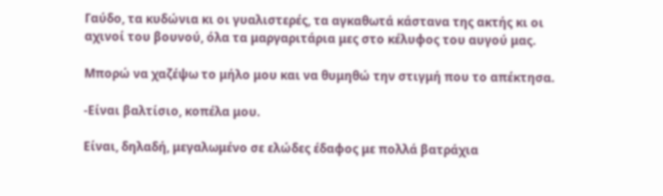Γαύδο, τα κυδώνια κι οι γυαλιστερές, τα αγκαθωτά κάστανα της ακτής κι οι αχινοί του βουνού, όλα τα μαργαριτάρια μες στο κέλυφος του αυγού μας.

Μπορώ να χαζέψω το μήλο μου και να θυμηθώ την στιγμή που το απέκτησα.

-Είναι βαλτίσιο, κοπέλα μου.

Είναι, δηλαδή, μεγαλωμένο σε ελώδες έδαφος με πολλά βατράχια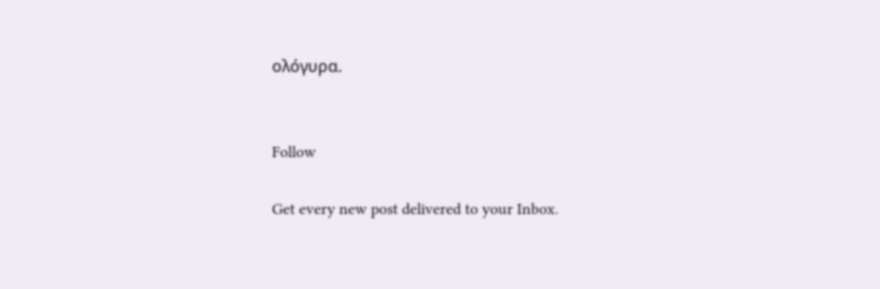ολόγυρα.


Follow

Get every new post delivered to your Inbox.